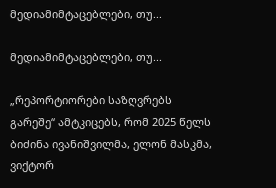მედიამიმტაცებლები, თუ...

მედიამიმტაცებლები, თუ...

„რეპორტიორები საზღვრებს გარეშე“ ამტკიცებს, რომ 2025 წელს ბიძინა ივანიშვილმა, ელონ მასკმა, ვიქტორ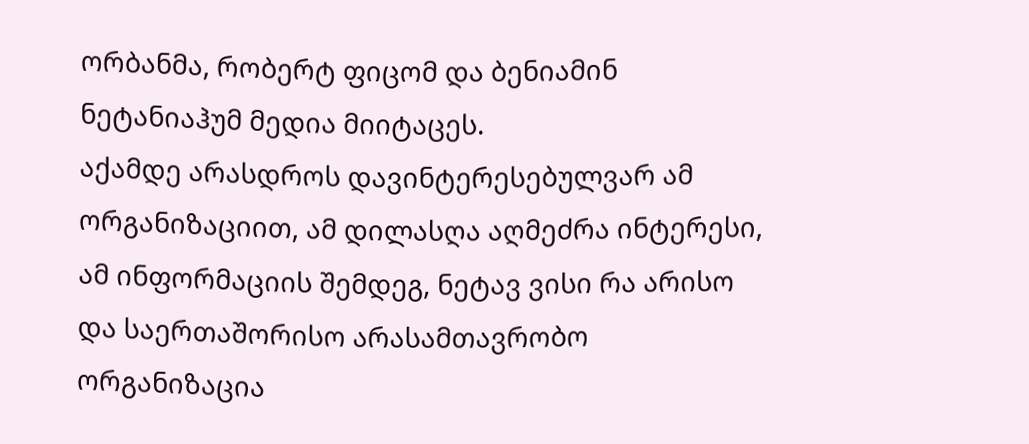ორბანმა, რობერტ ფიცომ და ბენიამინ ნეტანიაჰუმ მედია მიიტაცეს.
აქამდე არასდროს დავინტერესებულვარ ამ ორგანიზაციით, ამ დილასღა აღმეძრა ინტერესი, ამ ინფორმაციის შემდეგ, ნეტავ ვისი რა არისო და საერთაშორისო არასამთავრობო ორგანიზაცია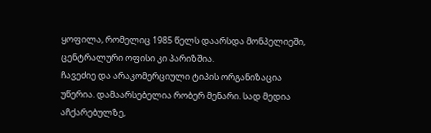ყოფილა, რომელიც 1985 წელს დაარსდა მონპელიეში, ცენტრალური ოფისი კი პარიზშია.
ჩავეძიე და არაკომერციული ტიპის ორგანიზაცია უწერია. დამაარსებელია რობერ მენარი. სად მედია აჩქარებულზე,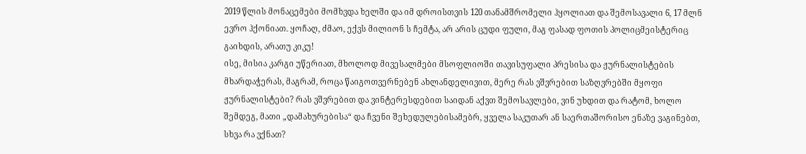2019 წლის მონაცემები მომხვდა ხელში და იმ დროისთვის 120 თანამშრომელი ჰყოლიათ და შემოსავალი 6, 17 მლნ ევრო ჰქონიათ. ყოჩაღ, ძმაო, ექვს მილიონ ს ჩემტა, არ არის ცუდი ფული, მაგ ფასად ფოთის პოლიცმეისტერიც გაიხდის, არათუ კიკუ!
ისე, მისია კარგი უწერიათ, მხოლოდ მივესალმები მსოფლიოში თავისუფალი პრესისა და ჟურნალისტების მხარდაჭერას, მაგრამ, როცა წაიგოთვერნებენ ახლანდელივით, მერე რას ვშვრებით საზღვრებში მყოფი ჟურნალისტები? რას ვშვრებით და ვინტერესდებით საიდან აქვთ შემოსავლები, ვინ უხდით და რატომ, ხოლო შემდეგ, მათი „დამახურებისა“ და ჩვენი შეხედულებისამებრ, ყველა საკუთარ ან საერთაშორისო ენაზე ვაგინებთ, სხვა რა ვქნათ?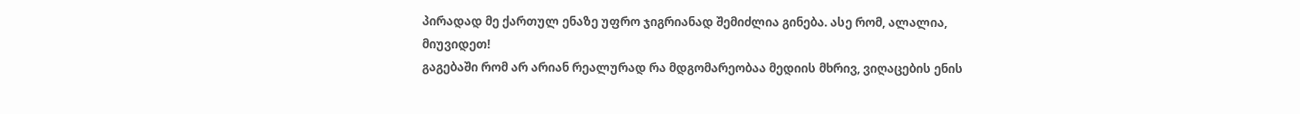პირადად მე ქართულ ენაზე უფრო ჯიგრიანად შემიძლია გინება. ასე რომ, ალალია, მიუვიდეთ!
გაგებაში რომ არ არიან რეალურად რა მდგომარეობაა მედიის მხრივ, ვიღაცების ენის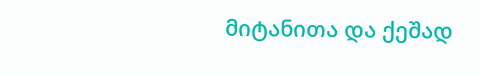მიტანითა და ქეშად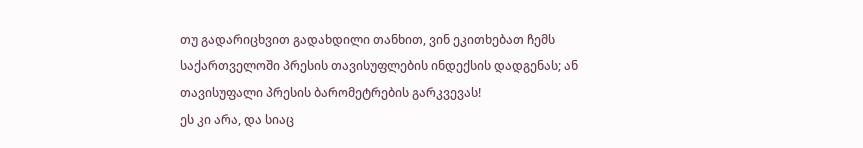თუ გადარიცხვით გადახდილი თანხით, ვინ ეკითხებათ ჩემს საქართველოში პრესის თავისუფლების ინდექსის დადგენას; ან თავისუფალი პრესის ბარომეტრების გარკვევას!
ეს კი არა, და სიაც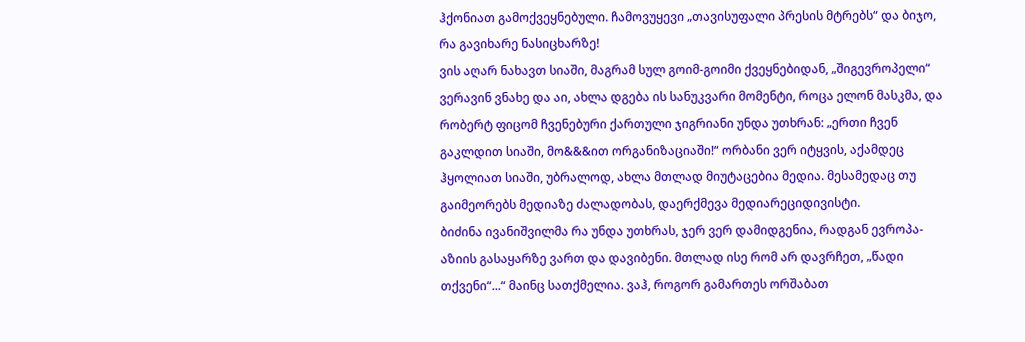ჰქონიათ გამოქვეყნებული. ჩამოვუყევი „თავისუფალი პრესის მტრებს“ და ბიჯო, რა გავიხარე ნასიცხარზე!
ვის აღარ ნახავთ სიაში, მაგრამ სულ გოიმ-გოიმი ქვეყნებიდან, „შიგევროპელი“ ვერავინ ვნახე და აი, ახლა დგება ის სანუკვარი მომენტი, როცა ელონ მასკმა, და რობერტ ფიცომ ჩვენებური ქართული ჯიგრიანი უნდა უთხრან: „ერთი ჩვენ გაკლდით სიაში, მო&&&ით ორგანიზაციაში!“ ორბანი ვერ იტყვის, აქამდეც ჰყოლიათ სიაში, უბრალოდ, ახლა მთლად მიუტაცებია მედია. მესამედაც თუ გაიმეორებს მედიაზე ძალადობას, დაერქმევა მედიარეციდივისტი.
ბიძინა ივანიშვილმა რა უნდა უთხრას, ჯერ ვერ დამიდგენია, რადგან ევროპა-აზიის გასაყარზე ვართ და დავიბენი. მთლად ისე რომ არ დავრჩეთ, „წადი თქვენი“...“ მაინც სათქმელია. ვაჰ, როგორ გამართეს ორშაბათ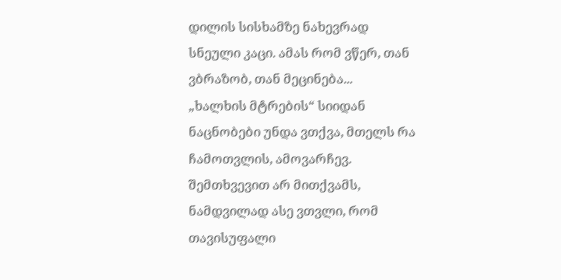დილის სისხამზე ნახევრად სნეული კაცი. ამას რომ ვწერ, თან ვბრაზობ, თან მეცინება...
„ხალხის მტრების“ სიიდან ნაცნობები უნდა ვთქვა, მთელს რა ჩამოთვლის, ამოვარჩევ. შემთხვევით არ მითქვამს, ნამდვილად ასე ვთვლი, რომ თავისუფალი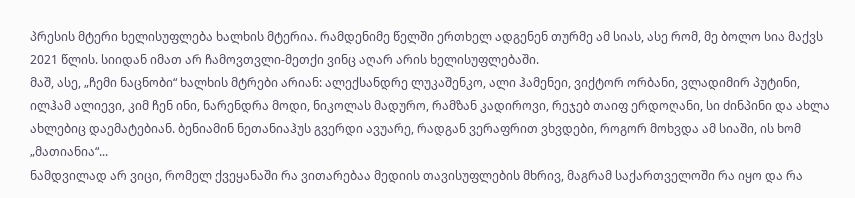პრესის მტერი ხელისუფლება ხალხის მტერია. რამდენიმე წელში ერთხელ ადგენენ თურმე ამ სიას, ასე რომ, მე ბოლო სია მაქვს 2021 წლის. სიიდან იმათ არ ჩამოვთვლი-მეთქი ვინც აღარ არის ხელისუფლებაში.
მაშ, ასე, „ჩემი ნაცნობი“ ხალხის მტრები არიან: ალექსანდრე ლუკაშენკო, ალი ჰამენეი, ვიქტორ ორბანი, ვლადიმირ პუტინი, ილჰამ ალიევი, კიმ ჩენ ინი, ნარენდრა მოდი, ნიკოლას მადურო, რამზან კადიროვი, რეჯებ თაიფ ერდოღანი, სი ძინპინი და ახლა ახლებიც დაემატებიან. ბენიამინ ნეთანიაჰუს გვერდი ავუარე, რადგან ვერაფრით ვხვდები, როგორ მოხვდა ამ სიაში, ის ხომ „მათიანია“...
ნამდვილად არ ვიცი, რომელ ქვეყანაში რა ვითარებაა მედიის თავისუფლების მხრივ, მაგრამ საქართველოში რა იყო და რა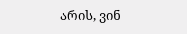არის, ვინ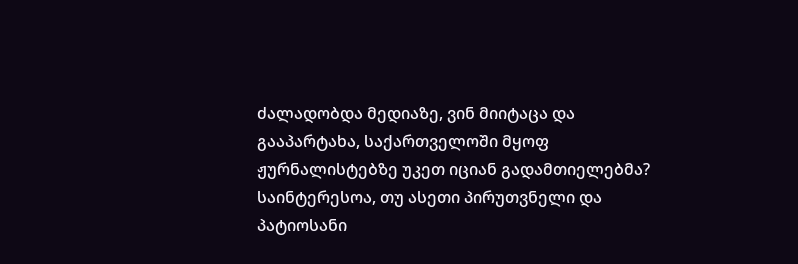ძალადობდა მედიაზე, ვინ მიიტაცა და გააპარტახა, საქართველოში მყოფ ჟურნალისტებზე უკეთ იციან გადამთიელებმა?
საინტერესოა, თუ ასეთი პირუთვნელი და პატიოსანი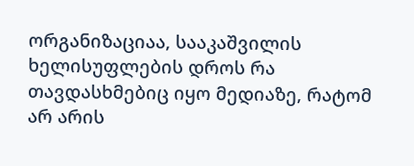ორგანიზაციაა, სააკაშვილის ხელისუფლების დროს რა თავდასხმებიც იყო მედიაზე, რატომ არ არის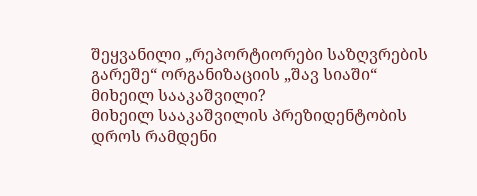შეყვანილი „რეპორტიორები საზღვრების გარეშე“ ორგანიზაციის „შავ სიაში“ მიხეილ სააკაშვილი?
მიხეილ სააკაშვილის პრეზიდენტობის დროს რამდენი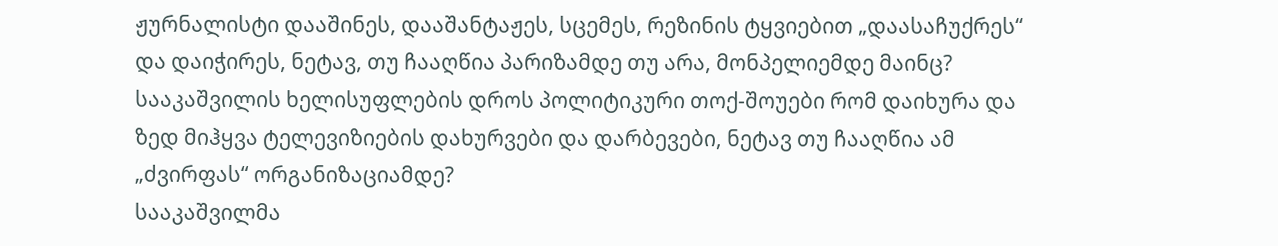ჟურნალისტი დააშინეს, დააშანტაჟეს, სცემეს, რეზინის ტყვიებით „დაასაჩუქრეს“ და დაიჭირეს, ნეტავ, თუ ჩააღწია პარიზამდე თუ არა, მონპელიემდე მაინც?
სააკაშვილის ხელისუფლების დროს პოლიტიკური თოქ-შოუები რომ დაიხურა და ზედ მიჰყვა ტელევიზიების დახურვები და დარბევები, ნეტავ თუ ჩააღწია ამ „ძვირფას“ ორგანიზაციამდე?
სააკაშვილმა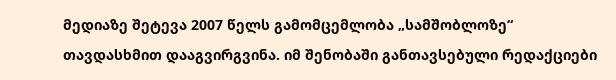მედიაზე შეტევა 2007 წელს გამომცემლობა „სამშობლოზე“ თავდასხმით დააგვირგვინა. იმ შენობაში განთავსებული რედაქციები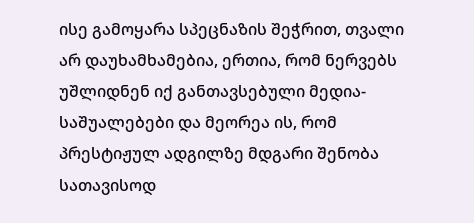ისე გამოყარა სპეცნაზის შეჭრით, თვალი არ დაუხამხამებია, ერთია, რომ ნერვებს უშლიდნენ იქ განთავსებული მედია-საშუალებები და მეორეა ის, რომ პრესტიჟულ ადგილზე მდგარი შენობა სათავისოდ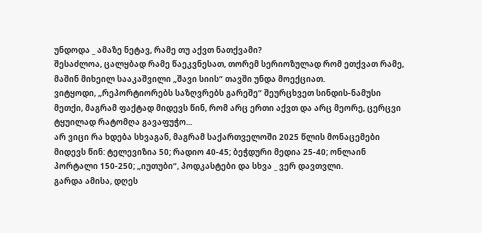უნდოდა _ ამაზე ნეტავ, რამე თუ აქვთ ნათქვამი?
შესაძლოა, ცალყბად რამე წაეკვნესათ, თორემ სერიოზულად რომ ეთქვათ რამე, მაშინ მიხეილ სააკაშვილი „შავი სიის“ თავში უნდა მოექციათ.
ვიტყოდი, „რეპორტიორებს საზღვრებს გარეშე“ შეურცხვეთ სინდის-ნამუსი მეთქი, მაგრამ ფაქტად მიდევს წინ, რომ არც ერთი აქვთ და არც მეორე, ცერცვი ტყუილად რატომღა გავაფუჭო...
არ ვიცი რა ხდება სხვაგან, მაგრამ საქართველოში 2025 წლის მონაცემები მიდევს წინ: ტელევიზია 50; რადიო 40-45; ბეჭდური მედია 25-40; ონლაინ პორტალი 150-250; „იუთუბი“, პოდკასტები და სხვა _ ვერ დავთვლი.
გარდა ამისა, დღეს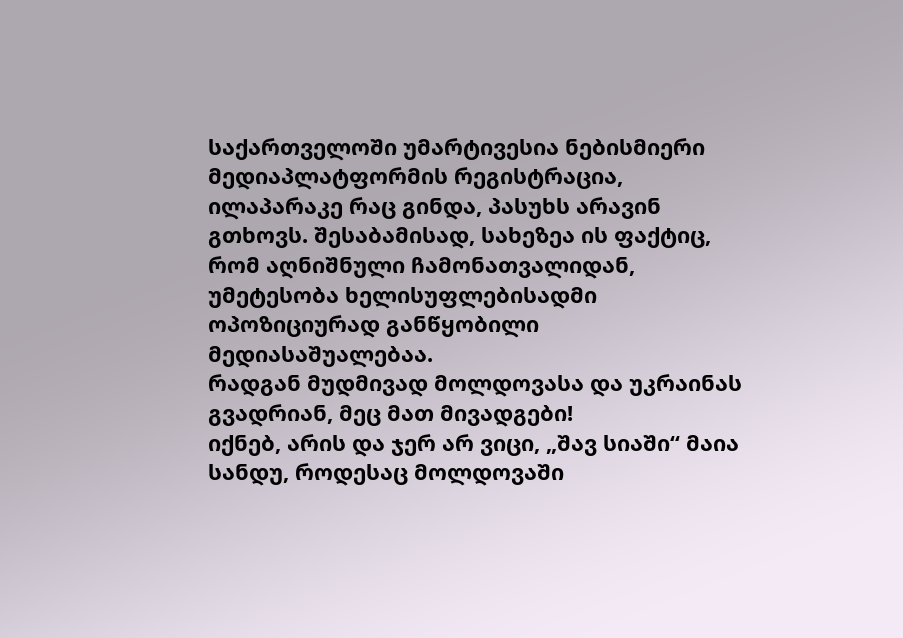საქართველოში უმარტივესია ნებისმიერი მედიაპლატფორმის რეგისტრაცია, ილაპარაკე რაც გინდა, პასუხს არავინ გთხოვს. შესაბამისად, სახეზეა ის ფაქტიც, რომ აღნიშნული ჩამონათვალიდან, უმეტესობა ხელისუფლებისადმი ოპოზიციურად განწყობილი მედიასაშუალებაა.
რადგან მუდმივად მოლდოვასა და უკრაინას გვადრიან, მეც მათ მივადგები!
იქნებ, არის და ჯერ არ ვიცი, „შავ სიაში“ მაია სანდუ, როდესაც მოლდოვაში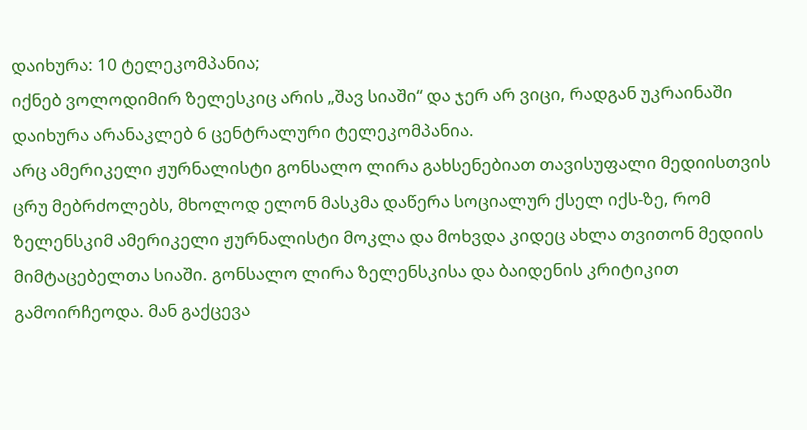დაიხურა: 10 ტელეკომპანია;
იქნებ ვოლოდიმირ ზელესკიც არის „შავ სიაში“ და ჯერ არ ვიცი, რადგან უკრაინაში დაიხურა არანაკლებ 6 ცენტრალური ტელეკომპანია.
არც ამერიკელი ჟურნალისტი გონსალო ლირა გახსენებიათ თავისუფალი მედიისთვის ცრუ მებრძოლებს, მხოლოდ ელონ მასკმა დაწერა სოციალურ ქსელ იქს-ზე, რომ ზელენსკიმ ამერიკელი ჟურნალისტი მოკლა და მოხვდა კიდეც ახლა თვითონ მედიის მიმტაცებელთა სიაში. გონსალო ლირა ზელენსკისა და ბაიდენის კრიტიკით გამოირჩეოდა. მან გაქცევა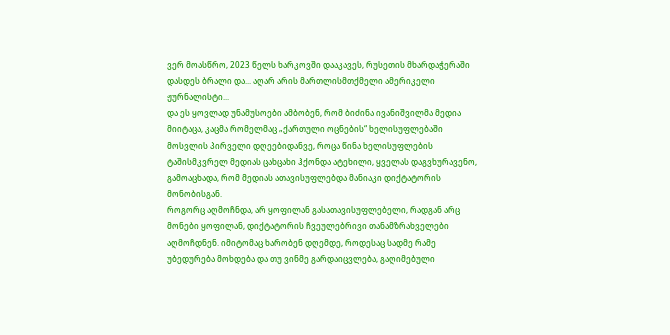ვერ მოასწრო, 2023 წელს ხარკოვში დააკავეს, რუსეთის მხარდაჭერაში დასდეს ბრალი და... აღარ არის მართლისმთქმელი ამერიკელი ჟურნალისტი...
და ეს ყოვლად უნამუსოები ამბობენ, რომ ბიძინა ივანიშვილმა მედია მიიტაცა, კაცმა რომელმაც „ქართული ოცნების“ ხელისუფლებაში მოსვლის პირველი დღეებიდანვე, როცა წინა ხელისუფლების ტაშისმკვრელ მედიას ცახცახი ჰქონდა ატეხილი, ყველას დაგვხურავენო, გამოაცხადა, რომ მედიას ათავისუფლებდა მანიაკი დიქტატორის მონობისგან.
როგორც აღმოჩნდა, არ ყოფილან გასათავისუფლებელი, რადგან არც მონები ყოფილან, დიქტატორის ჩვეულებრივი თანამზრახველები აღმოჩდნენ. იმიტომაც ხარობენ დღემდე, როდესაც სადმე რამე უბედურება მოხდება და თუ ვინმე გარდაიცვლება, გაღიმებული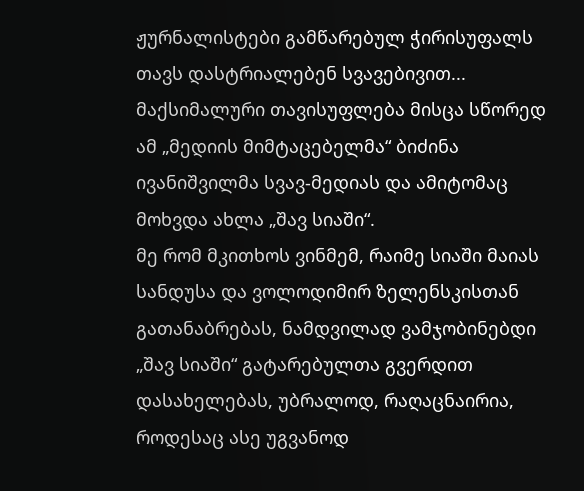ჟურნალისტები გამწარებულ ჭირისუფალს თავს დასტრიალებენ სვავებივით...
მაქსიმალური თავისუფლება მისცა სწორედ ამ „მედიის მიმტაცებელმა“ ბიძინა ივანიშვილმა სვავ-მედიას და ამიტომაც მოხვდა ახლა „შავ სიაში“.
მე რომ მკითხოს ვინმემ, რაიმე სიაში მაიას სანდუსა და ვოლოდიმირ ზელენსკისთან გათანაბრებას, ნამდვილად ვამჯობინებდი „შავ სიაში“ გატარებულთა გვერდით დასახელებას, უბრალოდ, რაღაცნაირია, როდესაც ასე უგვანოდ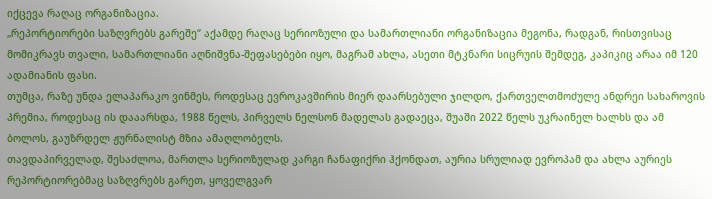იქცევა რაღაც ორგანიზაცია.
„რეპორტიორები საზღვრებს გარეშე“ აქამდე რაღაც სერიოზული და სამართლიანი ორგანიზაცია მეგონა, რადგან, რისთვისაც მომიკრავს თვალი, სამართლიანი აღნიშვნა-შეფასებები იყო, მაგრამ ახლა, ასეთი მტკნარი სიცრუის შემდეგ, კაპიკიც არაა იმ 120 ადამიანის ფასი.
თუმცა, რაზე უნდა ელაპარაკო ვინმეს, როდესაც ევროკავშირის მიერ დაარსებული ჯილდო, ქართველთმოძულე ანდრეი სახაროვის პრემია, როდესაც ის დააარსდა, 1988 წელს, პირველს ნელსონ მადელას გადაეცა, შუაში 2022 წელს უკრაინელ ხალხს და ამ ბოლოს, გაუზრდელ ჟურნალისტ მზია ამაღლობელს.
თავდაპირველად, შესაძლოა, მართლა სერიოზულად კარგი ჩანაფიქრი ჰქონდათ, აურია სრულიად ევროპამ და ახლა აურიეს რეპორტიორებმაც საზღვრებს გარეთ, ყოველგვარ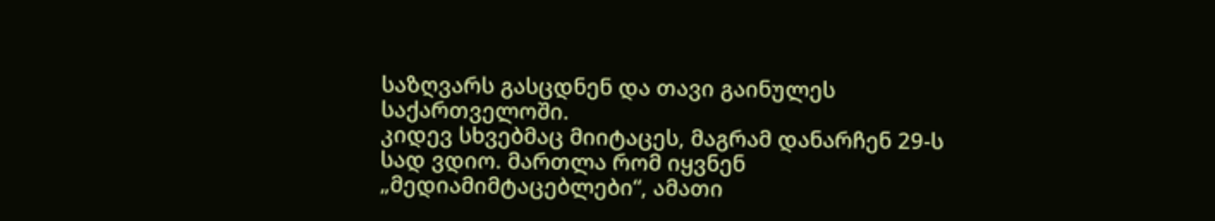საზღვარს გასცდნენ და თავი გაინულეს საქართველოში.
კიდევ სხვებმაც მიიტაცეს, მაგრამ დანარჩენ 29-ს სად ვდიო. მართლა რომ იყვნენ „მედიამიმტაცებლები“, ამათი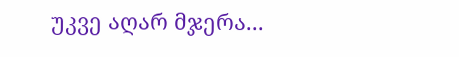უკვე აღარ მჯერა...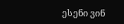ესენი ვინ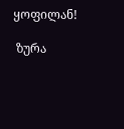ყოფილან!

 ზურა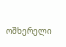ოშხერელი